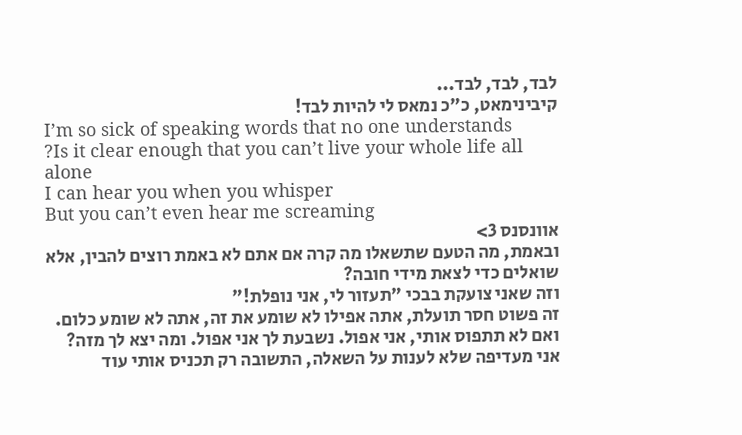לבד, לבד, לבד...
קיבינימאט, כ"כ נמאס לי להיות לבד!
I’m so sick of speaking words that no one understands
?Is it clear enough that you can’t live your whole life all alone
I can hear you when you whisper
But you can’t even hear me screaming
אוונסנס 3>
ובאמת, מה הטעם שתשאלו מה קרה אם אתם לא באמת רוצים להבין, אלא שואלים כדי לצאת מידי חובה?
וזה שאני צועקת בבכי "תעזור לי, אני נופלת!"
זה פשוט חסר תועלת, אתה אפילו לא שומע את זה, אתה לא שומע כלום.
ואם לא תתפוס אותי, אני אפול. נשבעת לך אני אפול. ומה יצא לך מזה?
אני מעדיפה שלא לענות על השאלה, התשובה רק תכניס אותי עוד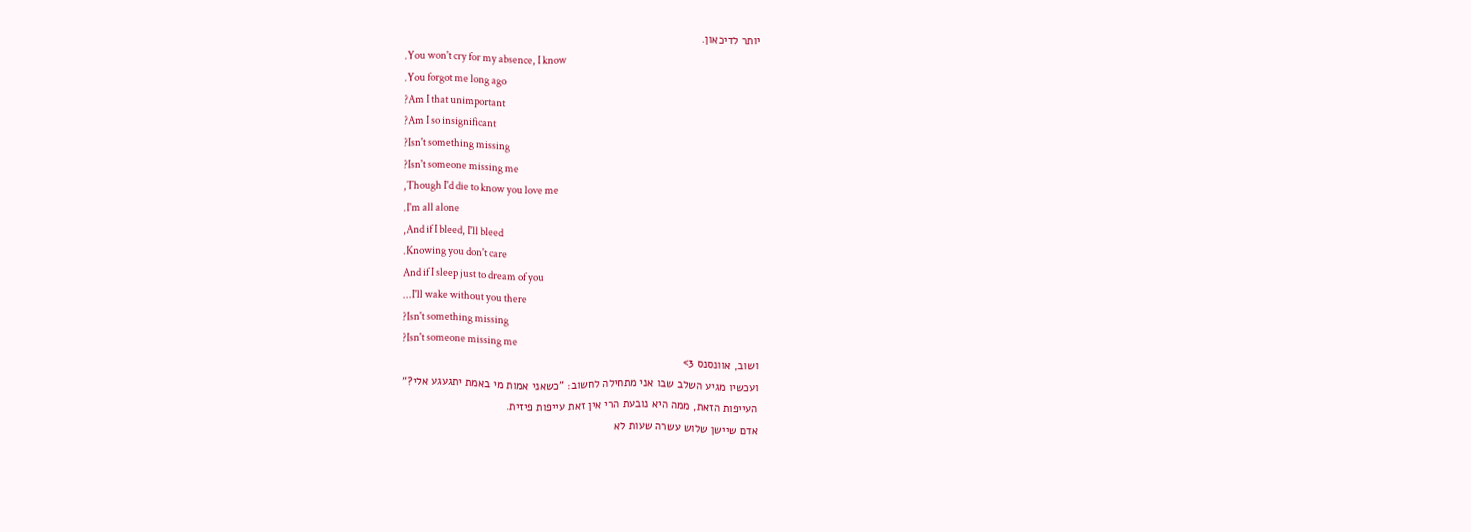יותר לדיכאון.
.You won't cry for my absence, I know
.You forgot me long ago
?Am I that unimportant
?Am I so insignificant
?Isn't something missing
?Isn't someone missing me
,Though I'd die to know you love me
.I'm all alone
,And if I bleed, I'll bleed
.Knowing you don't care
And if I sleep just to dream of you
...I'll wake without you there
?Isn't something missing
?Isn't someone missing me
ושוב, אוונסנס 3>
ועכשיו מגיע השלב שבו אני מתחילה לחשוב: "כשאני אמות מי באמת יתגעגע אלי?"
העייפות הזאת, ממה היא נובעת הרי אין זאת עייפות פיזית.
אדם שיישן שלוש עשרה שעות לא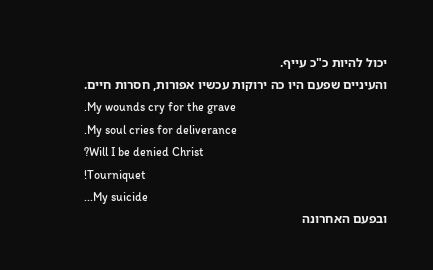יכול להיות כ"כ עייף.
והעיניים שפעם היו כה ירוקות עכשיו אפורות, חסרות חיים.
.My wounds cry for the grave
.My soul cries for deliverance
?Will I be denied Christ
!Tourniquet
...My suicide
ובפעם האחרונה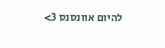להיום אוונסנס 3>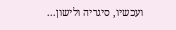ועכשיו, סיגריה ולישון...